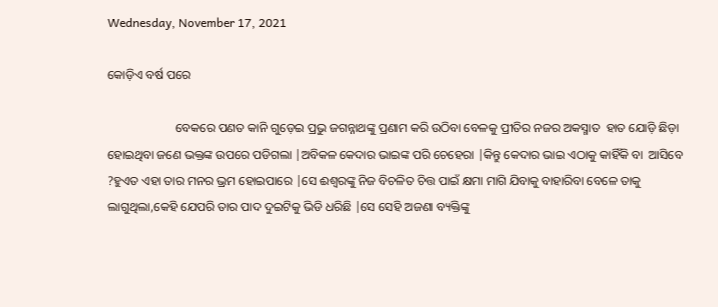Wednesday, November 17, 2021

କୋଡ଼ିଏ ବର୍ଷ ପରେ

                      ବେକରେ ପଣତ କାନି ଗୁଡ଼େଇ ପ୍ରଭୁ ଜଗନ୍ନାଥଙ୍କୁ ପ୍ରଣାମ କରି ଉଠିବା ବେଳକୁ ପ୍ରୀତିର ନଜର ଅକସ୍ମାତ  ହାତ ଯୋଡ଼ି ଛିଡ଼ା ହୋଇଥିବା ଜଣେ ଭକ୍ତଙ୍କ ଉପରେ ପଡିଗଲା |ଅବିକଳ କେଦାର ଭାଇଙ୍କ ପରି ଚେହେରା |କିନ୍ତୁ କେଦାର ଭାଇ ଏଠାକୁ କାହିଁକି ବା  ଆସିବେ ?ହୁଏତ ଏହା ତାର ମନର ଭ୍ରମ ହୋଇପାରେ |ସେ ଈଶ୍ୱରଙ୍କୁ ନିଜ ବିଚଳିତ ଚିତ୍ତ ପାଇଁ କ୍ଷମା ମାଗି ଯିବାକୁ ବାହାରିବା ବେଳେ ତାକୁ  ଲାଗୁଥିଲା,କେହି ଯେପରି ତାର ପାଦ ଦୁଇଟିକୁ ଭିଡି ଧରିଛି |ସେ ସେହି ଅଜଣା ବ୍ୟକ୍ତିଙ୍କୁ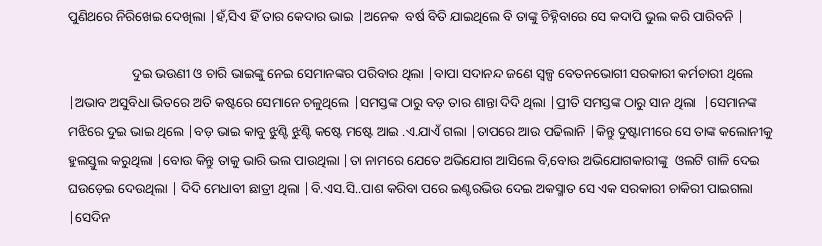ପୁଣିଥରେ ନିରିଖେଇ ଦେଖିଲା |ହଁ,ସିଏ ହିଁ ତାର କେଦାର ଭାଇ |ଅନେକ  ବର୍ଷ ବିତି ଯାଇଥିଲେ ବି ତାଙ୍କୁ ଚିହ୍ନିବାରେ ସେ କଦାପି ଭୁଲ କରି ପାରିବନି |

                   ଦୁଇ ଭଉଣୀ ଓ ଚାରି ଭାଇଙ୍କୁ ନେଇ ସେମାନଙ୍କର ପରିବାର ଥିଲା |ବାପା ସଦାନନ୍ଦ ଜଣେ ସ୍ୱଳ୍ପ ବେତନଭୋଗୀ ସରକାରୀ କର୍ମଚାରୀ ଥିଲେ |ଅଭାବ ଅସୁବିଧା ଭିତରେ ଅତି କଷ୍ଟରେ ସେମାନେ ଚଳୁଥିଲେ |ସମସ୍ତଙ୍କ ଠାରୁ ବଡ଼ ତାର ଶାନ୍ତା ଦିଦି ଥିଲା |ପ୍ରୀତି ସମସ୍ତଙ୍କ ଠାରୁ ସାନ ଥିଲା  |ସେମାନଙ୍କ ମଝିରେ ଦୁଇ ଭାଇ ଥିଲେ |ବଡ଼ ଭାଇ କାବୁ ଝୁଣ୍ଟି ଝୁଣ୍ଟି କଷ୍ଟେ ମଷ୍ଟେ ଆଇ .ଏ.ଯାଏଁ ଗଲା |ତାପରେ ଆଉ ପଢିଲାନି |କିନ୍ତୁ ଦୁଷ୍ଟାମୀରେ ସେ ତାଙ୍କ କଲୋନୀକୁ ହୁଲସ୍ତୁଲ କରୁଥିଲା |ବୋଉ କିନ୍ତୁ ତାକୁ ଭାରି ଭଲ ପାଉଥିଲା |ତା ନାମରେ ଯେତେ ଅଭିଯୋଗ ଆସିଲେ ବି,ବୋଉ ଅଭିଯୋଗକାରୀଙ୍କୁ  ଓଲଟି ଗାଳି ଦେଇ ଘଉଡ଼େଇ ଦେଉଥିଲା | ଦିଦି ମେଧାବୀ ଛାତ୍ରୀ ଥିଲା |ବି.ଏସ.ସି..ପାଶ କରିବା ପରେ ଇଣ୍ଟରଭିଉ ଦେଇ ଅକସ୍ମାତ ସେ ଏକ ସରକାରୀ ଚାକିରୀ ପାଇଗଲା |ସେଦିନ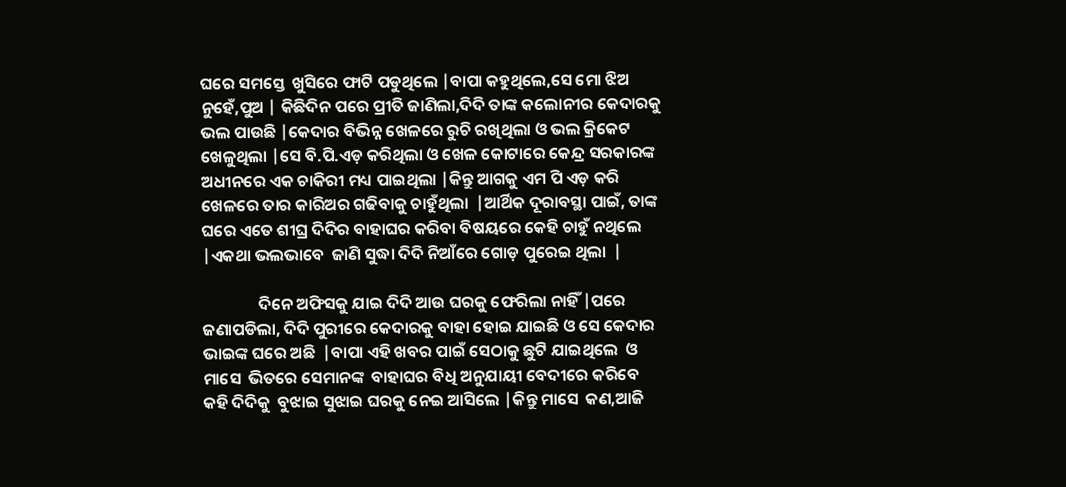ଘରେ ସମସ୍ତେ  ଖୁସିରେ ଫାଟି ପଡୁଥିଲେ |ବାପା କହୁଥିଲେ,ସେ ମୋ ଝିଅ ନୁହେଁ,ପୁଅ | କିଛିଦିନ ପରେ ପ୍ରୀତି ଜାଣିଲା,ଦିଦି ତାଙ୍କ କଲୋନୀର କେଦାରକୁ ଭଲ ପାଉଛି |କେଦାର ବିଭିନ୍ନ ଖେଳରେ ରୁଚି ରଖିଥିଲା ଓ ଭଲ କ୍ରିକେଟ ଖେଳୁଥିଲା |ସେ ବି.ପି.ଏଡ଼ କରିଥିଲା ଓ ଖେଳ କୋଟାରେ କେନ୍ଦ୍ର ସରକାରଙ୍କ ଅଧୀନରେ ଏକ ଚାକିରୀ ମଧ୍ୟ ପାଇଥିଲା |କିନ୍ତୁ ଆଗକୁ ଏମ ପି ଏଡ଼ କରି ଖେଳରେ ତାର କାରିଅର ଗଢିବାକୁ ଚାହୁଁଥିଲା  |ଆର୍ଥିକ ଦୂରାବସ୍ଥା ପାଇଁ, ତାଙ୍କ  ଘରେ ଏତେ ଶୀଘ୍ର ଦିଦିର ବାହାଘର କରିବା ବିଷୟରେ କେହି ଚାହୁଁ ନଥିଲେ |ଏକଥା ଭଲଭାବେ  ଜାଣି ସୁଦ୍ଧା ଦିଦି ନିଆଁରେ ଗୋଡ଼ ପୁରେଇ ଥିଲା  |

               ଦିନେ ଅଫିସକୁ ଯାଇ ଦିଦି ଆଉ ଘରକୁ ଫେରିଲା ନାହିଁ |ପରେ ଜଣାପଡିଲା, ଦିଦି ପୁରୀରେ କେଦାରକୁ ବାହା ହୋଇ ଯାଇଛି ଓ ସେ କେଦାର ଭାଇଙ୍କ ଘରେ ଅଛି  |ବାପା ଏହି ଖବର ପାଇଁ ସେଠାକୁ ଛୁଟି ଯାଇଥିଲେ  ଓ ମାସେ  ଭିତରେ ସେମାନଙ୍କ  ବାହାଘର ବିଧି ଅନୁଯାୟୀ ବେଦୀରେ କରିବେ କହି ଦିଦିକୁ  ବୁଝାଇ ସୁଝାଇ ଘରକୁ ନେଇ ଆସିଲେ |କିନ୍ତୁ ମାସେ  କଣ,ଆଜି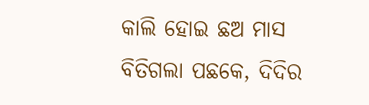କାଲି ହୋଇ ଛଅ ମାସ  ବିତିଗଲା ପଛକେ, ଦିଦିର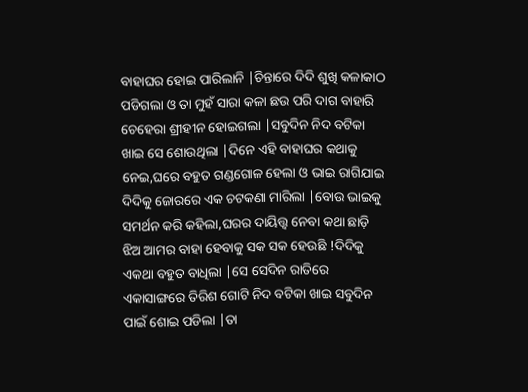ବାହାଘର ହୋଇ ପାରିଲାନି |ଚିନ୍ତାରେ ଦିଦି ଶୁଖି କଳାକାଠ ପଡିଗଲା ଓ ତା ମୁହଁ ସାରା କଳା ଛଉ ପରି ଦାଗ ବାହାରି ଚେହେରା ଶ୍ରୀହୀନ ହୋଇଗଲା |ସବୁଦିନ ନିଦ ବଟିକା ଖାଇ ସେ ଶୋଉଥିଲା |ଦିନେ ଏହି ବାହାଘର କଥାକୁ ନେଇ,ଘରେ ବହୁତ ଗଣ୍ଡଗୋଳ ହେଲା ଓ ଭାଇ ରାଗିଯାଇ ଦିଦିକୁ ଜୋରରେ ଏକ ଚଟକଣା ମାରିଲା |ବୋଉ ଭାଇକୁ ସମର୍ଥନ କରି କହିଲା,ଘରର ଦାୟିତ୍ତ୍ୱ ନେବା କଥା ଛାଡ଼ି ଝିଅ ଆମର ବାହା ହେବାକୁ ସକ ସକ ହେଉଛି !ଦିଦିକୁ ଏକଥା ବହୁତ ବାଧିଲା |ସେ ସେଦିନ ରାତିରେ ଏକାସାଙ୍ଗରେ ତିରିଶ ଗୋଟି ନିଦ ବଟିକା ଖାଇ ସବୁଦିନ ପାଇଁ ଶୋଇ ପଡିଲା |ତା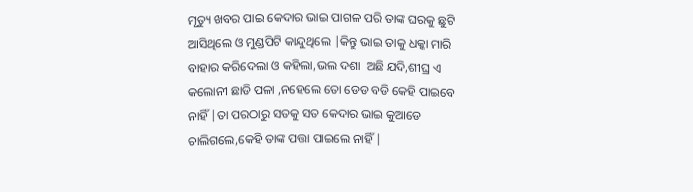ମୃତ୍ୟୁ ଖବର ପାଇ କେଦାର ଭାଇ ପାଗଳ ପରି ତାଙ୍କ ଘରକୁ ଛୁଟି ଆସିଥିଲେ ଓ ମୁଣ୍ଡପିଟି କାନ୍ଦୁଥିଲେ |କିନ୍ତୁ ଭାଇ ତାକୁ ଧକ୍କା ମାରି ବାହାର କରିଦେଲା ଓ କହିଲା,ଭଲ ଦଶା  ଅଛି ଯଦି,ଶୀଘ୍ର ଏ କଲୋନୀ ଛାଡି ପଳା ,ନହେଲେ ତୋ ଡେଡ ବଡି କେହି ପାଇବେ ନାହିଁ |ତା ପରଠାରୁ ସତକୁ ସତ କେଦାର ଭାଇ କୁଆଡେ ଚାଲିଗଲେ,କେହି ତାଙ୍କ ପତ୍ତା ପାଇଲେ ନାହିଁ |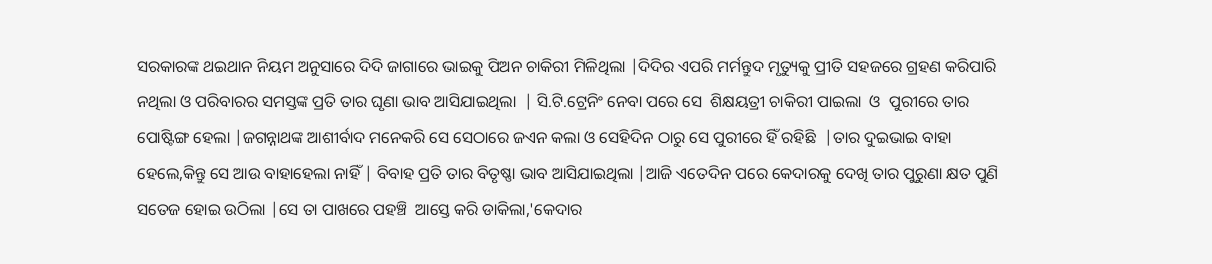ସରକାରଙ୍କ ଥଇଥାନ ନିୟମ ଅନୁସାରେ ଦିଦି ଜାଗାରେ ଭାଇକୁ ପିଅନ ଚାକିରୀ ମିଳିଥିଲା |ଦିଦିର ଏପରି ମର୍ମନ୍ତୁଦ ମୃତ୍ୟୁକୁ ପ୍ରୀତି ସହଜରେ ଗ୍ରହଣ କରିପାରି ନଥିଲା ଓ ପରିବାରର ସମସ୍ତଙ୍କ ପ୍ରତି ତାର ଘୃଣା ଭାବ ଆସିଯାଇଥିଲା  | ସି.ଟି.ଟ୍ରେନିଂ ନେବା ପରେ ସେ  ଶିକ୍ଷୟତ୍ରୀ ଚାକିରୀ ପାଇଲା  ଓ  ପୁରୀରେ ତାର ପୋଷ୍ଟିଙ୍ଗ ହେଲା |ଜଗନ୍ନାଥଙ୍କ ଆଶୀର୍ବାଦ ମନେକରି ସେ ସେଠାରେ ଜଏନ କଲା ଓ ସେହିଦିନ ଠାରୁ ସେ ପୁରୀରେ ହିଁ ରହିଛି  |ତାର ଦୁଇଭାଇ ବାହା ହେଲେ,କିନ୍ତୁ ସେ ଆଉ ବାହାହେଲା ନାହିଁ | ବିବାହ ପ୍ରତି ତାର ବିତୃଷ୍ଣା ଭାବ ଆସିଯାଇଥିଲା |ଆଜି ଏତେଦିନ ପରେ କେଦାରକୁ ଦେଖି ତାର ପୁରୁଣା କ୍ଷତ ପୁଣି ସତେଜ ହୋଇ ଉଠିଲା |ସେ ତା ପାଖରେ ପହଞ୍ଚି  ଆସ୍ତେ କରି ଡାକିଲା,'କେଦାର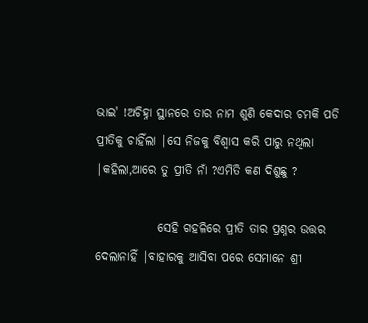ଭାଇ' !ଅଚିହ୍ନା ସ୍ଥାନରେ ତାର ନାମ ଶୁଣି କେଦାର ଚମକି ପଡି ପ୍ରୀତିକୁ ଚାହିଁଲା |ସେ ନିଜକୁ ବିଶ୍ୱାସ କରି ପାରୁ ନଥିଲା |କହିଲା,ଆରେ ତୁ ପ୍ରୀତି ନାଁ ?ଏମିତି କଣ ଦିଶୁଛୁ ?

             ସେହି ଗହଳିରେ ପ୍ରୀତି ତାର ପ୍ରଶ୍ନର ଉତ୍ତର ଦେଲାନାହିଁ |ବାହାରକୁ ଆସିବା ପରେ ସେମାନେ ଶ୍ରୀ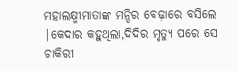ମହାଲକ୍ଷ୍ମୀମାତାଙ୍କ ମନ୍ଦିର ବେଢ଼ାରେ ବସିଲେ |କେଦାର କହୁଥିଲା,ଦିଦିର ମୃତ୍ୟୁ ପରେ ସେ ଚାକିରୀ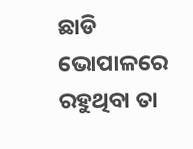ଛାଡି ଭୋପାଳରେ ରହୁଥିବା ତା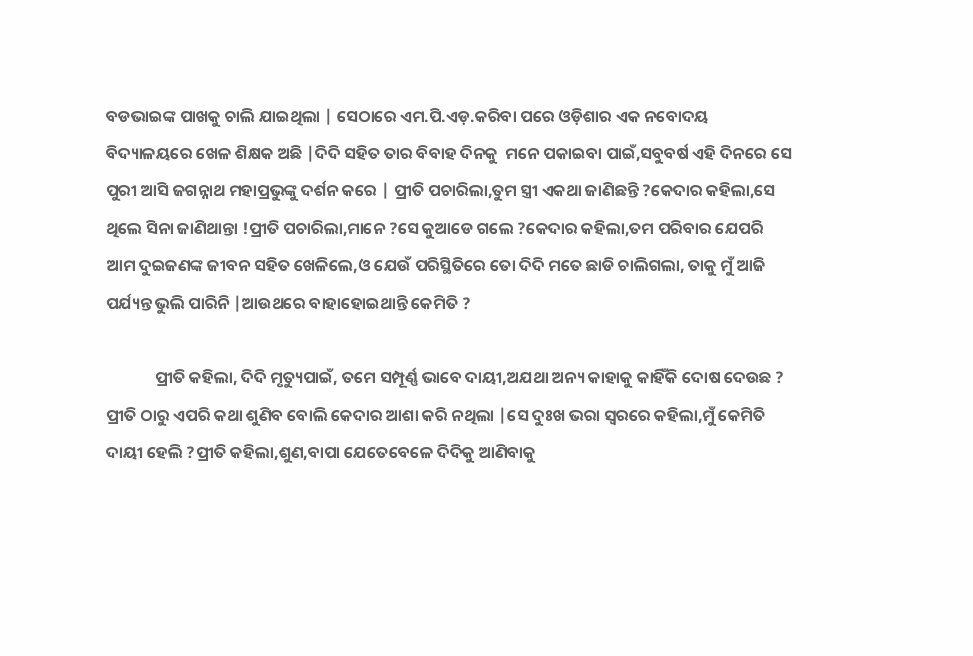ବଡଭାଇଙ୍କ ପାଖକୁ ଚାଲି ଯାଇଥିଲା | ସେଠାରେ ଏମ.ପି.ଏଡ଼.କରିବା ପରେ ଓଡ଼ିଶାର ଏକ ନବୋଦୟ ବିଦ୍ୟାଳୟରେ ଖେଳ ଶିକ୍ଷକ ଅଛି |ଦିଦି ସହିତ ତାର ବିବାହ ଦିନକୁ  ମନେ ପକାଇବା ପାଇଁ,ସବୁବର୍ଷ ଏହି ଦିନରେ ସେ ପୁରୀ ଆସି ଜଗନ୍ନାଥ ମହାପ୍ରଭୁଙ୍କୁ ଦର୍ଶନ କରେ | ପ୍ରୀତି ପଚାରିଲା,ତୁମ ସ୍ତ୍ରୀ ଏକଥା ଜାଣିଛନ୍ତି ?କେଦାର କହିଲା,ସେ ଥିଲେ ସିନା ଜାଣିଥାନ୍ତା !ପ୍ରୀତି ପଚାରିଲା,ମାନେ ?ସେ କୁଆଡେ ଗଲେ ?କେଦାର କହିଲା,ତମ ପରିବାର ଯେପରି ଆମ ଦୁଇଜଣଙ୍କ ଜୀବନ ସହିତ ଖେଳିଲେ,ଓ ଯେଉଁ ପରିସ୍ଥିତିରେ ତୋ ଦିଦି ମତେ ଛାଡି ଚାଲିଗଲା, ତାକୁ ମୁଁ ଆଜି ପର୍ଯ୍ୟନ୍ତ ଭୁଲି ପାରିନି |ଆଉଥରେ ବାହାହୋଇଥାନ୍ତି କେମିତି ?

             ପ୍ରୀତି କହିଲା, ଦିଦି ମୃତ୍ୟୁପାଇଁ, ତମେ ସମ୍ପୂର୍ଣ୍ଣ ଭାବେ ଦାୟୀ,ଅଯଥା ଅନ୍ୟ କାହାକୁ କାହିଁକି ଦୋଷ ଦେଉଛ ? ପ୍ରୀତି ଠାରୁ ଏପରି କଥା ଶୁଣିବ ବୋଲି କେଦାର ଆଶା କରି ନଥିଲା |ସେ ଦୁଃଖ ଭରା ସ୍ୱରରେ କହିଲା,ମୁଁ କେମିତି ଦାୟୀ ହେଲି ?ପ୍ରୀତି କହିଲା,ଶୁଣ,ବାପା ଯେତେବେଳେ ଦିଦିକୁ ଆଣିବାକୁ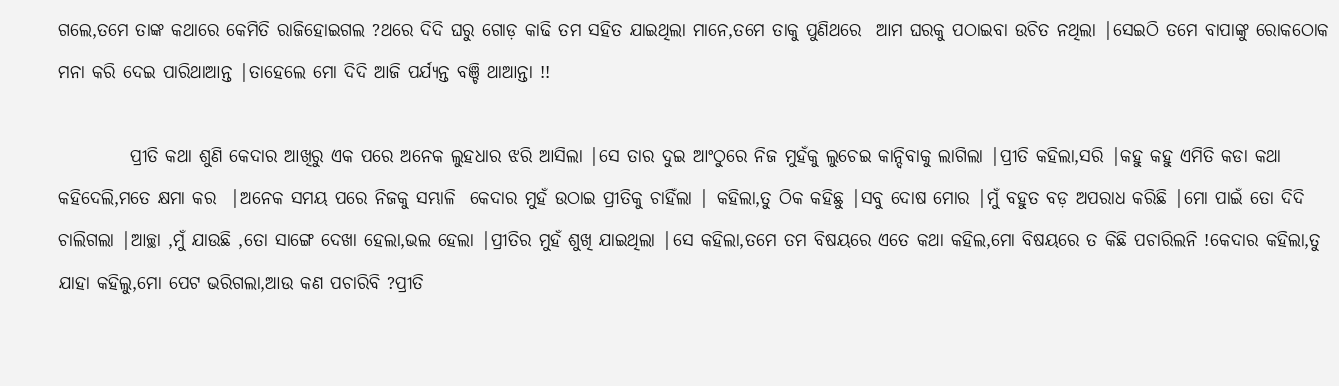ଗଲେ,ତମେ ତାଙ୍କ କଥାରେ କେମିତି ରାଜିହୋଇଗଲ ?ଥରେ ଦିଦି ଘରୁ ଗୋଡ଼ କାଢି ତମ ସହିତ ଯାଇଥିଲା ମାନେ,ତମେ ତାକୁ ପୁଣିଥରେ  ଆମ ଘରକୁ ପଠାଇବା ଉଚିତ ନଥିଲା |ସେଇଠି ତମେ ବାପାଙ୍କୁ ରୋକଠୋକ ମନା କରି ଦେଇ ପାରିଥାଆନ୍ତ |ତାହେଲେ ମୋ ଦିଦି ଆଜି ପର୍ଯ୍ୟନ୍ତ ବଞ୍ଚି ଥାଆନ୍ତା !!

          ପ୍ରୀତି କଥା ଶୁଣି କେଦାର ଆଖିରୁ ଏକ ପରେ ଅନେକ ଲୁହଧାର ଝରି ଆସିଲା |ସେ ତାର ଦୁଇ ଆଂଠୁରେ ନିଜ ମୁହଁକୁ ଲୁଚେଇ କାନ୍ଦିବାକୁ ଲାଗିଲା |ପ୍ରୀତି କହିଲା,ସରି |କହୁ କହୁ ଏମିତି କଡା କଥା କହିଦେଲି,ମତେ କ୍ଷମା କର  |ଅନେକ ସମୟ ପରେ ନିଜକୁ ସମ୍ଭାଳି  କେଦାର ମୁହଁ ଉଠାଇ ପ୍ରୀତିକୁ ଚାହିଁଲା | କହିଲା,ତୁ ଠିକ କହିଛୁ |ସବୁ ଦୋଷ ମୋର |ମୁଁ ବହୁତ ବଡ଼ ଅପରାଧ କରିଛି |ମୋ ପାଇଁ ତୋ ଦିଦି ଚାଲିଗଲା |ଆଚ୍ଛା ,ମୁଁ ଯାଉଛି ,ତୋ ସାଙ୍ଗେ ଦେଖା ହେଲା,ଭଲ ହେଲା |ପ୍ରୀତିର ମୁହଁ ଶୁଖି ଯାଇଥିଲା |ସେ କହିଲା,ତମେ ତମ ବିଷୟରେ ଏତେ କଥା କହିଲ,ମୋ ବିଷୟରେ ତ କିଛି ପଚାରିଲନି !କେଦାର କହିଲା,ତୁ ଯାହା କହିଲୁ,ମୋ ପେଟ ଭରିଗଲା,ଆଉ କଣ ପଚାରିବି ?ପ୍ରୀତି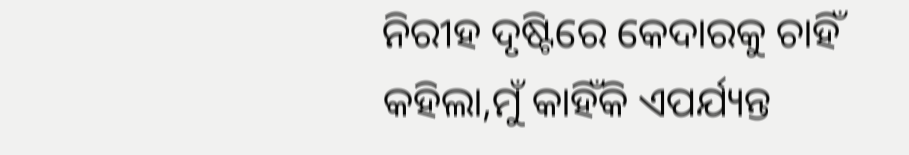ନିରୀହ ଦୃଷ୍ଟିରେ କେଦାରକୁ ଚାହିଁ କହିଲା,ମୁଁ କାହିଁକି ଏପର୍ଯ୍ୟନ୍ତ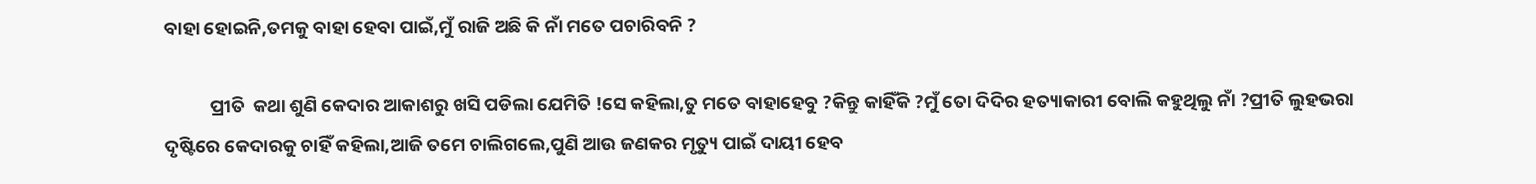ବାହା ହୋଇନି,ତମକୁ ବାହା ହେବା ପାଇଁ,ମୁଁ ରାଜି ଅଛି କି ନାଁ ମତେ ପଚାରିବନି ?

           ପ୍ରୀତି  କଥା ଶୁଣି କେଦାର ଆକାଶରୁ ଖସି ପଡିଲା ଯେମିତି !ସେ କହିଲା,ତୁ ମତେ ବାହାହେବୁ ?କିନ୍ତୁ କାହିଁକି ?ମୁଁ ତୋ ଦିଦିର ହତ୍ୟାକାରୀ ବୋଲି କହୁଥିଲୁ ନାଁ ?ପ୍ରୀତି ଲୁହଭରା ଦୃଷ୍ଟିରେ କେଦାରକୁ ଚାହିଁ କହିଲା,ଆଜି ତମେ ଚାଲିଗଲେ,ପୁଣି ଆଉ ଜଣକର ମୃତ୍ୟୁ ପାଇଁ ଦାୟୀ ହେବ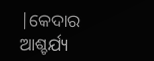|କେଦାର ଆଶ୍ଚର୍ଯ୍ୟ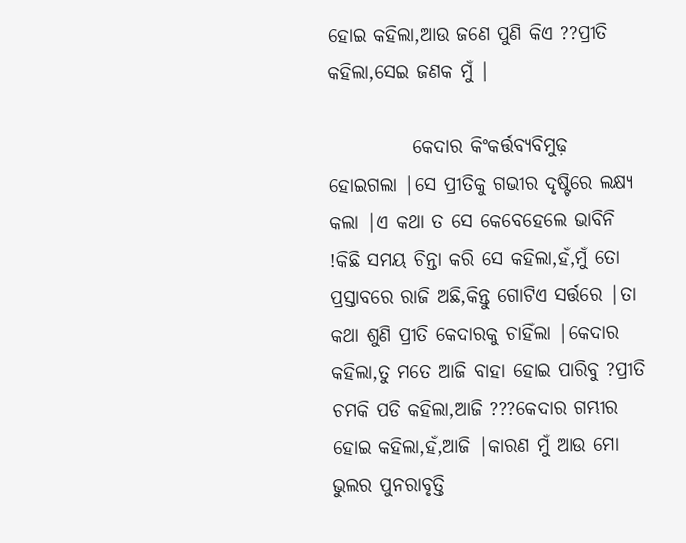ହୋଇ କହିଲା,ଆଉ ଜଣେ ପୁଣି କିଏ ??ପ୍ରୀତି କହିଲା,ସେଇ ଜଣକ ମୁଁ |

           କେଦାର କିଂକର୍ତ୍ତବ୍ୟବିମୁଢ଼ ହୋଇଗଲା |ସେ ପ୍ରୀତିକୁ ଗଭୀର ଦୃଷ୍ଟିରେ ଲକ୍ଷ୍ୟ କଲା |ଏ କଥା ତ ସେ କେବେହେଲେ ଭାବିନି !କିଛି ସମୟ ଚିନ୍ତା କରି ସେ କହିଲା,ହଁ,ମୁଁ ତୋ ପ୍ରସ୍ତାବରେ ରାଜି ଅଛି,କିନ୍ତୁ ଗୋଟିଏ ସର୍ତ୍ତରେ |ତା କଥା ଶୁଣି ପ୍ରୀତି କେଦାରକୁ ଚାହିଁଲା |କେଦାର କହିଲା,ତୁ ମତେ ଆଜି ବାହା ହୋଇ ପାରିବୁ ?ପ୍ରୀତି ଚମକି ପଡି କହିଲା,ଆଜି ???କେଦାର ଗମ୍ଭୀର ହୋଇ କହିଲା,ହଁ,ଆଜି |କାରଣ ମୁଁ ଆଉ ମୋ ଭୁଲର ପୁନରାବୃତ୍ତି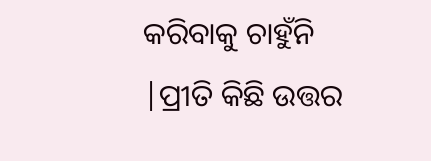କରିବାକୁ ଚାହୁଁନି |ପ୍ରୀତି କିଛି ଉତ୍ତର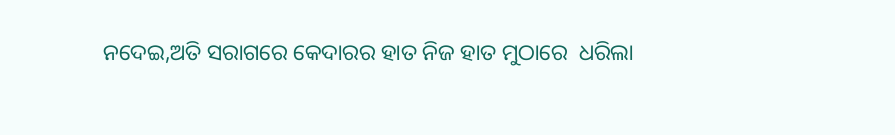ନଦେଇ,ଅତି ସରାଗରେ କେଦାରର ହାତ ନିଜ ହାତ ମୁଠାରେ  ଧରିଲା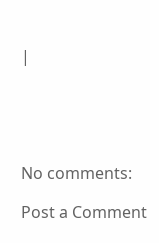|





No comments:

Post a Comment